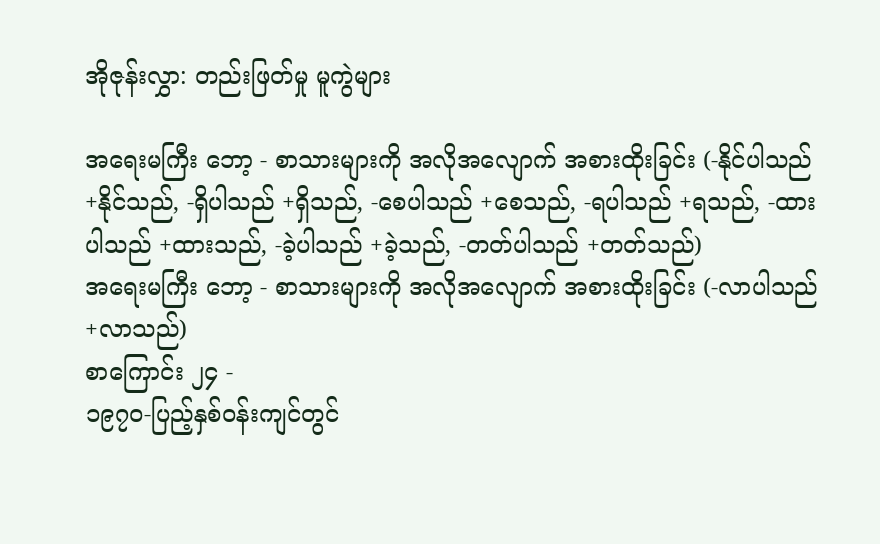အိုဇုန်းလွှာ: တည်းဖြတ်မှု မူကွဲများ

အရေးမကြီး ဘော့ - စာသားများကို အလိုအလျောက် အစားထိုးခြင်း (-နိုင်ပါသည် +နိုင်သည်, -ရှိပါသည် +ရှိသည်, -စေပါသည် +စေသည်, -ရပါသည် +ရသည်, -ထားပါသည် +ထားသည်, -ခဲ့ပါသည် +ခဲ့သည်, -တတ်ပါသည် +တတ်သည်)
အရေးမကြီး ဘော့ - စာသားများကို အလိုအလျောက် အစားထိုးခြင်း (-လာပါသည် +လာသည်)
စာကြောင်း ၂၄ -
၁၉၇၀-ပြည့်နှစ်ဝန်းကျင်တွင်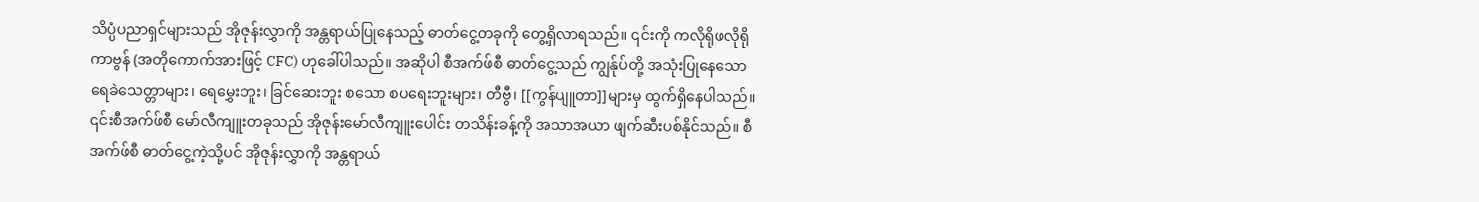သိပ္ပံပညာရှင်များသည် အိုဇုန်းလွှာကို အန္တရာယ်ပြုနေသည့် ဓာတ်ငွေ့တခုကို တွေ့ရှိလာရသည်။ ၎င်းကို ကလိုရိုဖလိုရိုကာဗွန် (အတိုကောက်အားဖြင့် CFC) ဟုခေါ်ပါသည်။ အဆိုပါ စီအက်ဖ်စီ ဓာတ်ငွေ့သည် ကျွန်ုပ်တို့ အသုံးပြုနေသော ရေခဲသေတ္တာများ၊ ရေမွှေးဘူး၊ ခြင်ဆေးဘူး စသော စပရေးဘူးများ၊ တီဗွီ၊ [[ကွန်ပျူတာ]]များမှ ထွက်ရှိနေပါသည်။ ၎င်းစီအက်ဖ်စီ မော်လီကျူးတခုသည် အိုဇုန်းမော်လီကျူးပေါင်း တသိန်းခန့်ကို အသာအယာ ဖျက်ဆီးပစ်နိုင်သည်။ စီအက်ဖ်စီ ဓာတ်ငွေ့ကဲ့သို့ပင် အိုဇုန်းလွှာကို အန္တရာယ်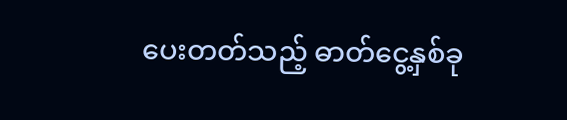ပေးတတ်သည့် ဓာတ်ငွေ့နှစ်ခု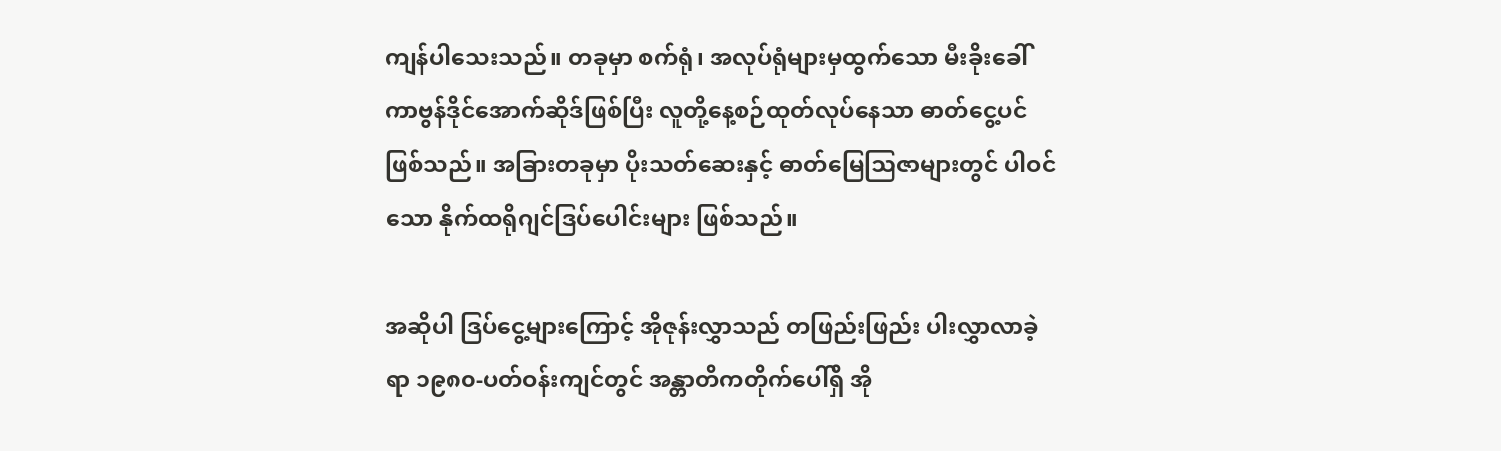ကျန်ပါသေးသည်။ တခုမှာ စက်ရုံ၊ အလုပ်ရုံများမှထွက်သော မီးခိုးခေါ် ကာဗွန်ဒိုင်အောက်ဆိုဒ်ဖြစ်ပြီး လူတို့နေ့စဉ်ထုတ်လုပ်နေသာ ဓာတ်ငွေ့ပင်ဖြစ်သည်။ အခြားတခုမှာ ပိုးသတ်ဆေးနှင့် ဓာတ်မြေဩဇာများတွင် ပါဝင်သော နိုက်ထရိုဂျင်ဒြပ်ပေါင်းများ ဖြစ်သည်။

အဆိုပါ ဒြပ်ငွေ့များကြောင့် အိုဇုန်းလွှာသည် တဖြည်းဖြည်း ပါးလွှာလာခဲ့ရာ ၁၉၈၀-ပတ်ဝန်းကျင်တွင် အန္တာတိကတိုက်ပေါ်ရှိ အို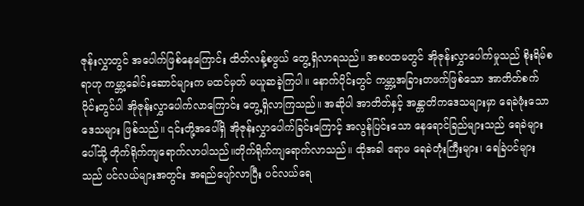ဇုန်းလွှာတွင် အပေါက်ဖြစ်နေကြောင်း ထိတ်လန့်စဖွယ် တွေ့ရှိလာရသည်။ အစပထမတွင် အိုဇုန်းလွှာပေါက်မှုသည် စိုးရိမ်စရာဟု ကမ္ဘာ့ခေါင်းဆောင်များက မထင်မှတ် မယူဆခဲ့ကြပါ။ နောက်ပိုင်းတွင် ကမ္ဘာ့အခြားတဖက်ဖြစ်သော အာတိတ်စက်ဝိုင်းတွင်ပါ အိုဇုန်းလွှာပေါက်လာကြောင်း တွေ့ရှိလာကြသည်။ အဆိုပါ အာတိတ်နှင့် အန္တာတိကဒေသများမှာ ရေခဲဖုံးသောဒေသများ ဖြစ်သည်။ ၎င်းတို့အပေါ်ရှိ အိုဇုန်းလွှာပေါက်ခြင်းကြောင့် အလွန်ပြင်းသော နေရောင်ခြည်များသည် ရေခဲများပေါ်သို့ တိုက်ရိုက်ကျရောက်လာပါသည်။တိုက်ရိုက်ကျရောက်လာသည်။ ထိုအခါ ဧရာမ ရေခဲတုံးကြီးများ၊ ရေခြဲပင်များသည် ပင်လယ်များအတွင်း အရည်ပျော်လာပြီး ပင်လယ်ရေ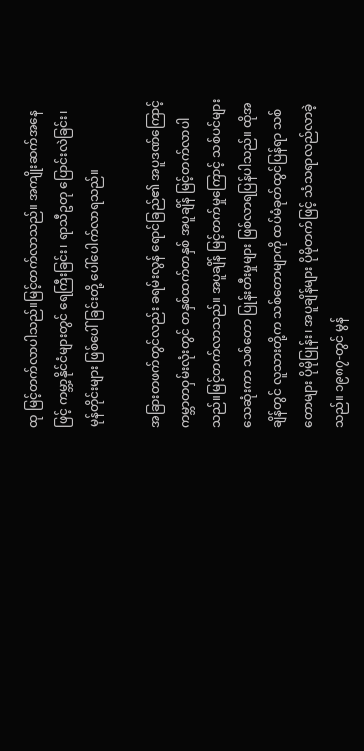ထု မြင့်တက်လာပါသည်။မြင့်တက်လာသည်။ အကျိုးဆက်အနေဖြင့် ကမ္ဘာ့နိုင်ငံများတွင် ရေကြီးခြင်း၊ ရာသီဥတု ပြောင်းလဲခြင်း၊ မုန်တိုင်းများ ဖြစ်ပေါ်ခြင်းတို့ ပေါ်ပေါက်လာရသည်။

အခြားတဖက်တွင်လည်း ခရမ်းလွန် ရောင်ခြည်၏ အပူဒဏ်ကြောင့် ကမ္ဘာတဝှမ်းလုံးတွင် တနှစ်ထက်တနှစ် အပူချိန် မြင့်တက်လာပါသည်။မြင့်တက်လာသည်။ အပူချိန် မြင့်တက်မှုကြောင့် သစ်ပင်များ သေဆုံးကာ သစ်တော ပြုန်းတီးမှုများ ဖြစ်လာရပြန်ပါသည်။ ထိုအချိန်တွင် လူသားတို့က သစ်တောမျာကို ထပ်မံခုတ်ထွင်ပြန်ရာ သစ်တောများ ပိုမိုပြုန်း၊ အပူချိန်များ ပိုမိုတက်ဖြင့် သံသရာလည်လာခဲ့သည်။ ၁၉၈၇-တွင် မွန်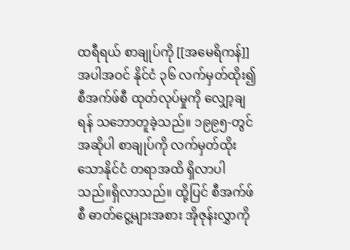ထရီရယ် စာချုပ်ကို [[အမေရိကန်]]အပါအဝင် နိုင်ငံ ၃၆ လက်မှတ်ထိုး၍ စီအက်ဖ်စီ ထုတ်လုပ်မှုကို လျှော့ချရန် သဘောတူခဲ့သည်။ ၁၉၉၅-တွင် အဆိုပါ စာချုပ်ကို လက်မှတ်ထိုးသောနိုင်ငံ တရာအထိ ရှိလာပါသည်။ရှိလာသည်။ ထို့ပြင် စီအက်ဖ်စီ ဓာတ်ငွေ့များအစား အိုဇုန်းလွှာကို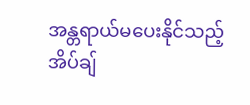အန္တရာယ်မပေးနိုင်သည့် အိပ်ချ်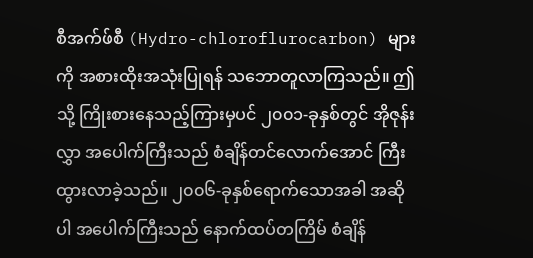စီအက်ဖ်စီ (Hydro-chloroflurocarbon) များကို အစားထိုးအသုံးပြုရန် သဘောတူလာကြသည်။ ဤသို့ ကြိုးစားနေသည့်ကြားမှပင် ၂၀၀၁-ခုနှစ်တွင် အိုဇုန်းလွှာ အပေါက်ကြီးသည် စံချိန်တင်လောက်အောင် ကြီးထွားလာခဲ့သည်။ ၂၀၀၆-ခုနှစ်ရောက်သောအခါ အဆိုပါ အပေါက်ကြီးသည် နောက်ထပ်တကြိမ် စံချိန်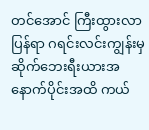တင်အောင် ကြီးထွားလာပြန်ရာ ဂရင်းလင်းကျွန်းမှ ဆိုက်ဘေးရီးယားအနောက်ပိုင်းအထိ ကယ်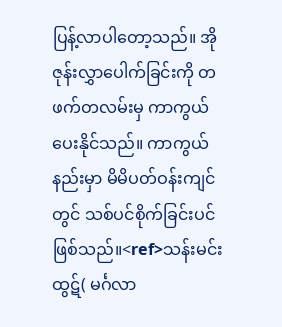ပြန့်လာပါတော့သည်။ အိုဇုန်းလွှာပေါက်ခြင်းကို တဖက်တလမ်းမှ ကာကွယ်ပေးနိုင်သည်။ ကာကွယ်နည်းမှာ မိမိပတ်ဝန်းကျင်တွင် သစ်ပင်စိုက်ခြင်းပင် ဖြစ်သည်။<ref>သန်းမင်းထွဋ်( မင်္ဂလာ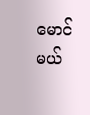မောင်မယ်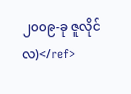၂၀၀၉-ခု ဇူလိုင်လ)</ref>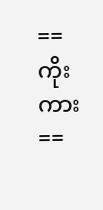== ကိုးကား ==